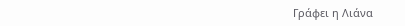Γράφει η Λιάνα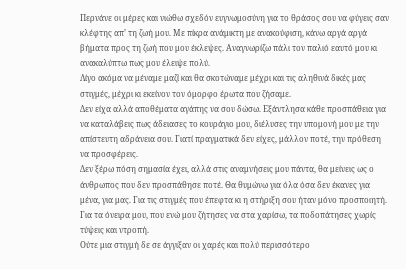Περνάνε οι μέρες και νιώθω σχεδόν ευγνωμοσύνη για το θράσος σου να φύγεις σαν κλέφτης απ’ τη ζωή μου. Με πίκρα ανάμικτη με ανακούφιση, κάνω αργά αργά βήματα προς τη ζωή που μου έκλεψες. Αναγνωρίζω πάλι τον παλιό εαυτό μου κι ανακαλύπτω πως μου έλειψε πολύ.
Λίγο ακόμα να μέναμε μαζί και θα σκοτώναμε μέχρι και τις αληθινά δικές μας στιγμές, μέχρι κι εκείνον τον όμορφο έρωτα που ζήσαμε.
Δεν είχα αλλά αποθέματα αγάπης να σου δώσω. Εξάντλησα κάθε προσπάθεια για να καταλάβεις πως άδειασες το κουράγιο μου, διέλυσες την υπομονή μου με την απίστευτη αδράνεια σου. Γιατί πραγματικά δεν είχες, μάλλον ποτέ, την πρόθεση να προσφέρεις.
Δεν ξέρω πόση σημασία έχει, αλλά στις αναμνήσεις μου πάντα, θα μείνεις ως ο άνθρωπος που δεν προσπάθησε ποτέ. Θα θυμώνω για όλα όσα δεν έκανες για μένα, για μας. Για τις στιγμές που έπεφτα κι η στήριξη σου ήταν μόνο προσποιητή. Για τα όνειρα μου, που ενώ μου ζήτησες να στα χαρίσω, τα ποδοπάτησες χωρίς τύψεις και ντροπή.
Ούτε μια στιγμή δε σε άγγιξαν οι χαρές και πολύ περισσότερο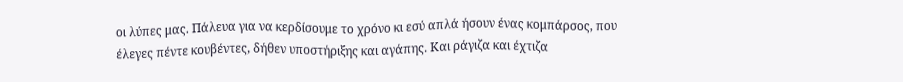οι λύπες μας. Πάλευα για να κερδίσουμε το χρόνο κι εσύ απλά ήσουν ένας κομπάρσος, που έλεγες πέντε κουβέντες, δήθεν υποστήριξης και αγάπης. Και ράγιζα και έχτιζα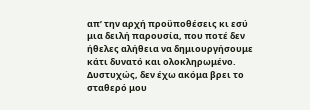απ’ την αρχή προϋποθέσεις κι εσύ μια δειλή παρουσία, που ποτέ δεν ήθελες αλήθεια να δημιουργήσουμε κάτι δυνατό και ολοκληρωμένο.
Δυστυχώς, δεν έχω ακόμα βρει το σταθερό μου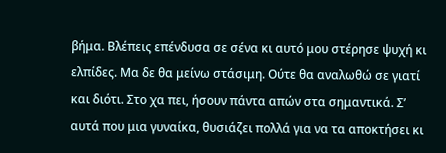βήμα. Βλέπεις επένδυσα σε σένα κι αυτό μου στέρησε ψυχή κι ελπίδες. Μα δε θα μείνω στάσιμη. Ούτε θα αναλωθώ σε γιατί και διότι. Στο χα πει, ήσουν πάντα απών στα σημαντικά. Σ’ αυτά που μια γυναίκα, θυσιάζει πολλά για να τα αποκτήσει κι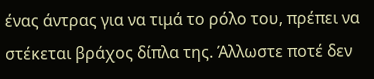ένας άντρας για να τιμά το ρόλο του, πρέπει να στέκεται βράχος δίπλα της. Άλλωστε ποτέ δεν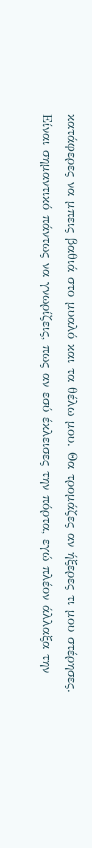κατάφερες να μπεις βαθιά στο μυαλό και τα θέλω μου. Θα τρομάζες αν ήξερες τι μου στέρησες.
Είναι σημαντικό πάντως να γνωρίζεις, πως αν εσύ έκλεισες την πόρτα, εγώ πλέον άλλαξα την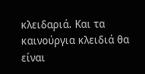κλειδαριά. Και τα καινούργια κλειδιά θα είναι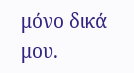μόνο δικά μου.